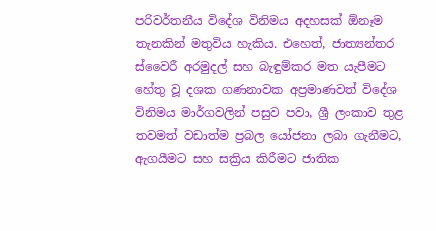පරිවර්තනීය විදේශ විනිමය අදහසක් ඕනෑම තැනකින් මතුවිය හැකිය. එහෙත්, ජාත්‍යන්තර ස්වෛරී අරමුදල් සහ බැඳුම්කර මත යැපීමට හේතු වූ දශක ගණනාවක අප්‍රමාණවත් විදේශ විනිමය මාර්ගවලින් පසුව පවා, ශ්‍රී ලංකාව තුළ තවමත් වඩාත්ම ප්‍රබල යෝජනා ලබා ගැනීමට, ඇගයීමට සහ සක්‍රිය කිරීමට ජාතික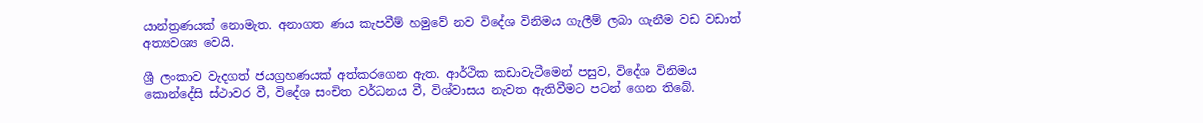යාන්ත්‍රණයක් නොමැත. අනාගත ණය කැපවීම් හමුවේ නව විදේශ විනිමය ගැලීම් ලබා ගැනීම වඩ වඩාත් අත්‍යවශ්‍ය වෙයි.

ශ්‍රී ලංකාව වැදගත් ජයග්‍රහණයක් අත්කරගෙන ඇත. ආර්ථික කඩාවැටීමෙන් පසුව, විදේශ විනිමය කොන්දේසි ස්ථාවර වී, විදේශ සංචිත වර්ධනය වී, විශ්වාසය නැවත ඇතිවීමට පටන් ගෙන තිබේ.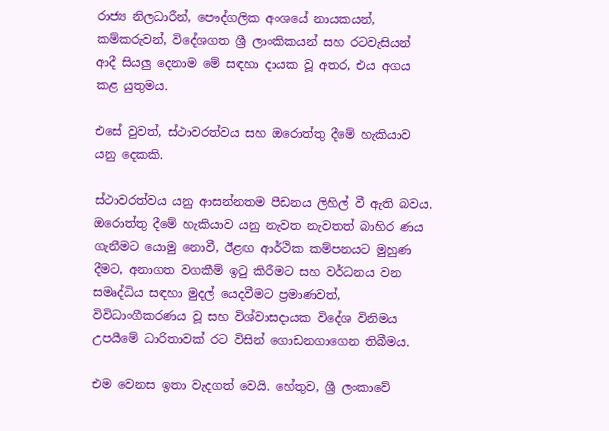රාජ්‍ය නිලධාරීන්, පෞද්ගලික අංශයේ නායකයන්, කම්කරුවන්, විදේශගත ශ්‍රී ලාංකිකයන් සහ රටවැසියන් ආදී සියලු‍ දෙනාම මේ සඳහා දායක වූ අතර, එය අගය කළ යුතුමය.

එසේ වුවත්, ස්ථාවරත්වය සහ ඔරොත්තු දීමේ හැකියාව යනු දෙකකි.

ස්ථාවරත්වය යනු ආසන්නතම පීඩනය ලිහිල් වී ඇති බවය. ඔරොත්තු දීමේ හැකියාව යනු නැවත නැවතත් බාහිර ණය ගැනීමට යොමු නොවී, ඊළඟ ආර්ථික කම්පනයට මුහුණ දීමට, අනාගත වගකීම් ඉටු කිරීමට සහ වර්ධනය වන සමෘද්ධිය සඳහා මුදල් යෙදවීමට ප්‍රමාණවත්, විවිධාංගීකරණය වූ සහ විශ්වාසදායක විදේශ විනිමය උපයීමේ ධාරිතාවක් රට විසින් ගොඩනගාගෙන තිබීමය.

එම වෙනස ඉතා වැදගත් වෙයි. හේතුව, ශ්‍රී ලංකාවේ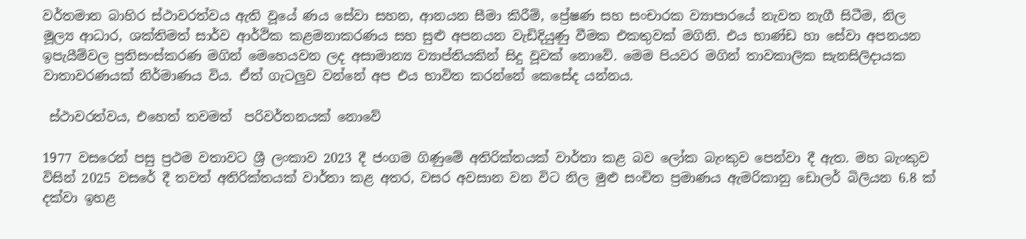වර්තමාන බාහිර ස්ථාවරත්වය ඇති වූයේ ණය සේවා සහන, ආනයන සීමා කිරීම්, ප්‍රේෂණ සහ සංචාරක ව්‍යාපාරයේ නැවත නැගී සිටීම, නිල මූල්‍ය ආධාර, ශක්තිමත් සාර්ව ආර්ථික කළමනාකරණය සහ සුළු අපනයන වැඩිදියුණු වීමක එකතුවක් මගිනි. එය භාණ්ඩ හා සේවා අපනයන ඉපැයීම්වල ප්‍රතිසංස්කරණ මගින් මෙහෙයවන ලද අසාමාන්‍ය ව්‍යාප්තියකින් සිදු වූවක් නොවේ. මෙම පියවර මගින් තාවකාලික සැනසිලිදායක වාතාවරණයක් නිර්මාණය විය. ඒත් ගැටලු‍ව වන්නේ අප එය භාවිත කරන්නේ කෙසේද යන්නය.

 ස්ථාවරත්වය, එහෙත් තවමත්  පරිවර්තනයක් නොවේ

1977 වසරෙන් පසු ප්‍රථම වතාවට ශ්‍රී ලංකාව 2023 දී ජංගම ගිණුමේ අතිරික්තයක් වාර්තා කළ බව ලෝක බැංකුව පෙන්වා දී ඇත. මහ බැංකුව විසින් 2025 වසරේ දී තවත් අතිරික්තයක් වාර්තා කළ අතර, වසර අවසාන වන විට නිල මුළු සංචිත ප්‍රමාණය ඇමරිකානු ඩොලර් බිලියන 6.8 ක් දක්වා ඉහළ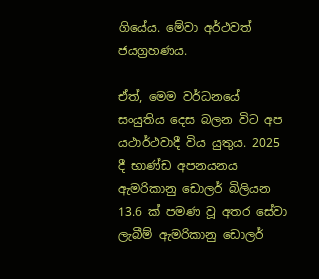ගියේය. මේවා අර්ථවත් ජයග්‍රහණය.

ඒත්, මෙම වර්ධනයේ සංයුතිය දෙස බලන විට අප යථාර්ථවාදී විය යුතුය. 2025 දී භාණ්ඩ අපනයනය ඇමරිකානු ඩොලර් බිලියන 13.6 ක් පමණ වූ අතර සේවා ලැබීම් ඇමරිකානු ඩොලර්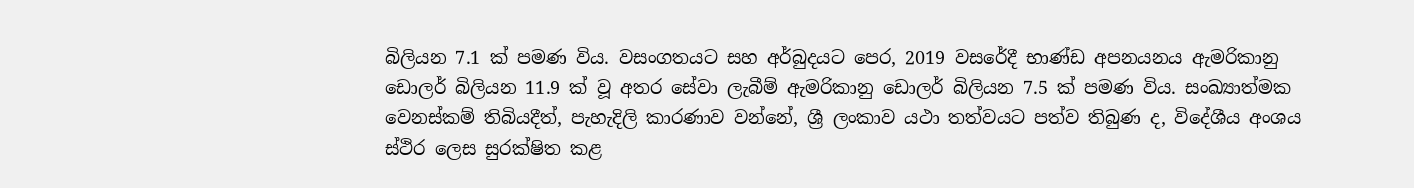බිලියන 7.1 ක් පමණ විය. වසංගතයට සහ අර්බුදයට පෙර, 2019 වසරේදී භාණ්ඩ අපනයනය ඇමරිකානු ඩොලර් බිලියන 11.9 ක් වූ අතර සේවා ලැබීම් ඇමරිකානු ඩොලර් බිලියන 7.5 ක් පමණ විය. සංඛ්‍යාත්මක වෙනස්කම් තිබියදීත්, පැහැදිලි කාරණාව වන්නේ, ශ්‍රී ලංකාව යථා තත්වයට පත්ව තිබුණ ද, විදේශීය අංශය ස්ථිර ලෙස සුරක්ෂිත කළ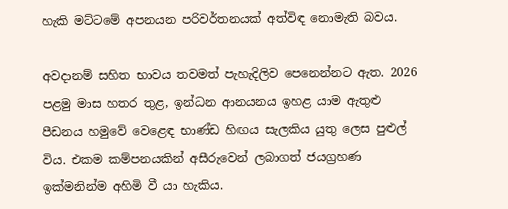හැකි මට්ටමේ අපනයන පරිවර්තනයක් අත්විඳ නොමැති බවය.

අවදානම් සහිත භාවය තවමත් පැහැදිලිව පෙනෙන්නට ඇත. 2026 පළමු මාස හතර තුළ, ඉන්ධන ආනයනය ඉහළ යාම ඇතුළු පීඩනය හමුවේ වෙළෙඳ භාණ්ඩ හිඟය සැලකිය යුතු ලෙස පුළුල් විය. එකම කම්පනයකින් අසීරුවෙන් ලබාගත් ජයග්‍රහණ ඉක්මනින්ම අහිමි වී යා හැකිය.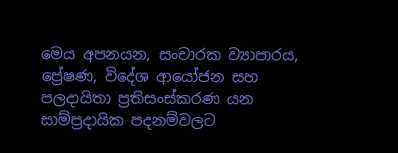මෙය අපනයන, සංචාරක ව්‍යාපාරය, ප්‍රේෂණ, විදේශ ආයෝජන සහ පලදායිතා ප්‍රතිසංස්කරණ යන සාම්ප්‍රදායික පදනම්වලට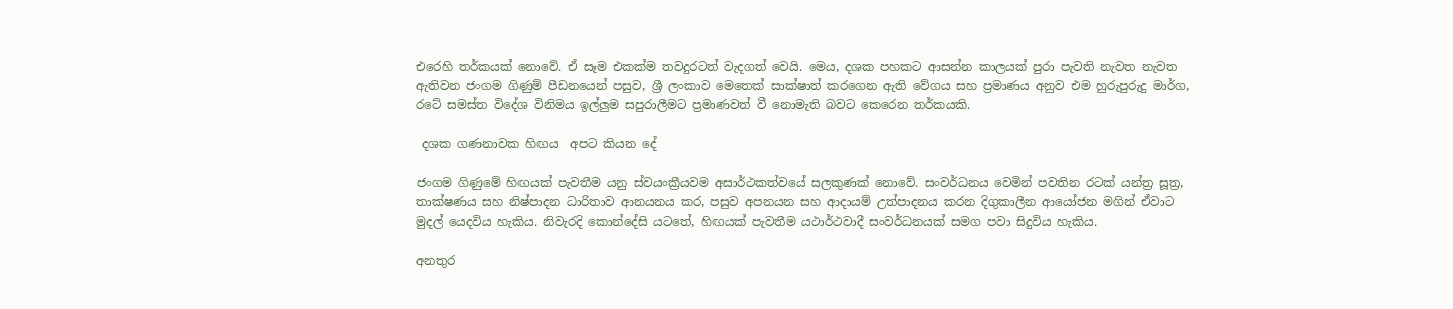එරෙහි තර්කයක් නොවේ. ඒ සෑම එකක්ම තවදුරටත් වැදගත් වෙයි. මෙය, දශක පහකට ආසන්න කාලයක් පුරා පැවති නැවත නැවත ඇතිවන ජංගම ගිණුම් පීඩනයෙන් පසුව, ශ්‍රී ලංකාව මෙතෙක් සාක්ෂාත් කරගෙන ඇති වේගය සහ ප්‍රමාණය අනුව එම හුරුපුරුදු මාර්ග, රටේ සමස්ත විදේශ විනිමය ඉල්ලු‍ම සපුරාලීමට ප්‍රමාණවත් වී නොමැති බවට කෙරෙන තර්කයකි.

 දශක ගණනාවක හිඟය  අපට කියන දේ

ජංගම ගිණුමේ හිඟයක් පැවතීම යනු ස්වයංක්‍රීයවම අසාර්ථකත්වයේ සලකුණක් නොවේ. සංවර්ධනය වෙමින් පවතින රටක් යන්ත්‍ර සූත්‍ර, තාක්ෂණය සහ නිෂ්පාදන ධාරිතාව ආනයනය කර, පසුව අපනයන සහ ආදායම් උත්පාදනය කරන දිගුකාලීන ආයෝජන මගින් ඒවාට මුදල් යෙදවිය හැකිය. නිවැරදි කොන්දේසි යටතේ, හිඟයක් පැවතීම යථාර්ථවාදී සංවර්ධනයක් සමග පවා සිදුවිය හැකිය.

අනතුර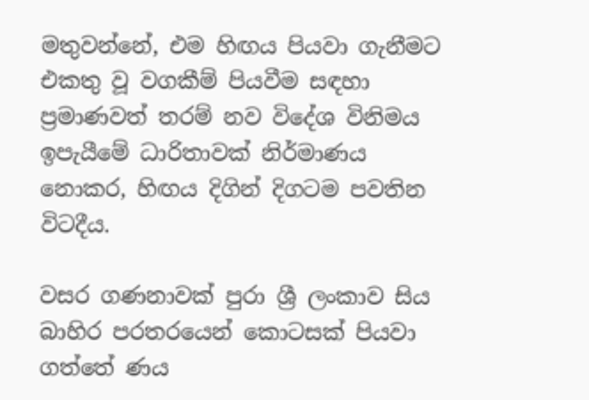මතුවන්නේ, එම හිඟය පියවා ගැනීමට එකතු වූ වගකීම් පියවීම සඳහා ප්‍රමාණවත් තරම් නව විදේශ විනිමය ඉපැයීමේ ධාරිතාවක් නිර්මාණය නොකර, හිඟය දිගින් දිගටම පවතින විටදීය.

වසර ගණනාවක් පුරා ශ්‍රී ලංකාව සිය බාහිර පරතරයෙන් කොටසක් පියවා ගත්තේ ණය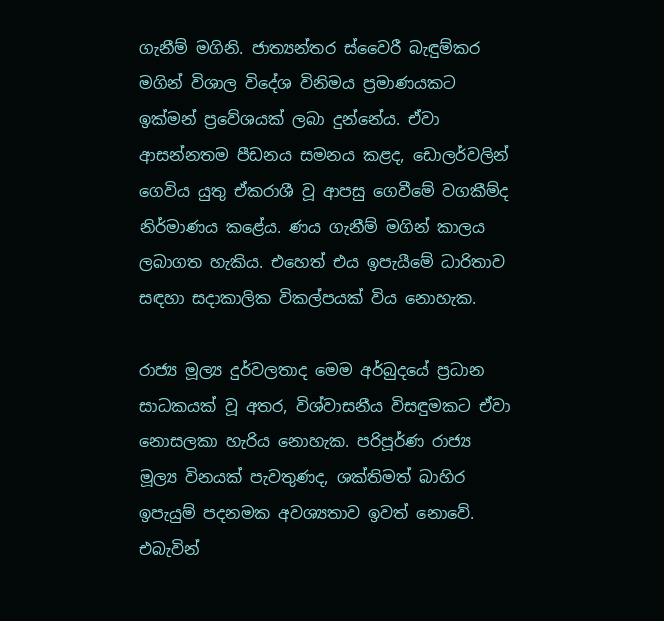ගැනීම් මගිනි. ජාත්‍යන්තර ස්වෛරී බැඳුම්කර මගින් විශාල විදේශ විනිමය ප්‍රමාණයකට ඉක්මන් ප්‍රවේශයක් ලබා දුන්නේය. ඒවා ආසන්නතම පීඩනය සමනය කළද, ඩොලර්වලින් ගෙවිය යුතු ඒකරාශී වූ ආපසු ගෙවීමේ වගකීම්ද නිර්මාණය කළේය. ණය ගැනීම් මගින් කාලය ලබාගත හැකිය. එහෙත් එය ඉපැයීමේ ධාරිතාව සඳහා සදාකාලික විකල්පයක් විය නොහැක.

රාජ්‍ය මූල්‍ය දුර්වලතාද මෙම අර්බුදයේ ප්‍රධාන සාධකයක් වූ අතර, විශ්වාසනීය විසඳුමකට ඒවා නොසලකා හැරිය නොහැක. පරිපූර්ණ රාජ්‍ය මූල්‍ය විනයක් පැවතුණද, ශක්තිමත් බාහිර ඉපැයුම් පදනමක අවශ්‍යතාව ඉවත් නොවේ. එබැවින්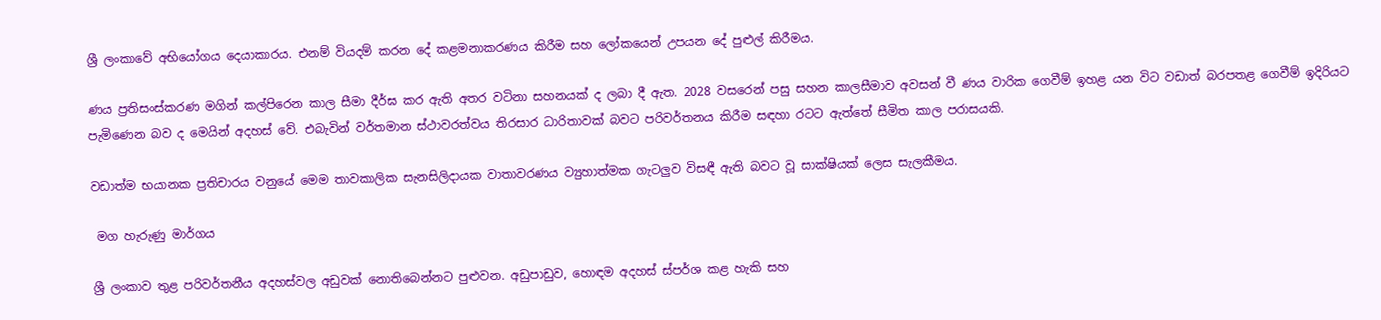ශ්‍රී ලංකාවේ අභියෝගය දෙයාකාරය. එනම් වියදම් කරන දේ කළමනාකරණය කිරීම සහ ලෝකයෙන් උපයන දේ පුළුල් කිරීමය.

ණය ප්‍රතිසංස්කරණ මගින් කල්පිරෙන කාල සීමා දීර්ඝ කර ඇති අතර වටිනා සහනයක් ද ලබා දී ඇත. 2028 වසරෙන් පසු සහන කාලසීමාව අවසන් වී ණය වාරික ගෙවීම් ඉහළ යන විට වඩාත් බරපතළ ගෙවීම් ඉදිරියට පැමිණෙන බව ද මෙයින් අදහස් වේ. එබැවින් වර්තමාන ස්ථාවරත්වය තිරසාර ධාරිතාවක් බවට පරිවර්තනය කිරීම සඳහා රටට ඇත්තේ සීමිත කාල පරාසයකි.

වඩාත්ම භයානක ප්‍රතිචාරය වනුයේ මෙම තාවකාලික සැනසිලිදායක වාතාවරණය ව්‍යුහාත්මක ගැටලු‍ව විසඳී ඇති බවට වූ සාක්ෂියක් ලෙස සැලකීමය.

 මග හැරුණු මාර්ගය

ශ්‍රී ලංකාව තුළ පරිවර්තනීය අදහස්වල අඩුවක් නොතිබෙන්නට පුළුවන. අඩුපාඩුව, හොඳම අදහස් ස්පර්ශ කළ හැකි සහ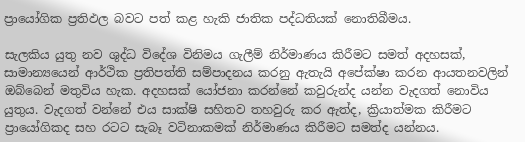ප්‍රායෝගික ප්‍රතිඵල බවට පත් කළ හැකි ජාතික පද්ධතියක් නොතිබීමය.

සැලකිය යුතු නව ශුද්ධ විදේශ විනිමය ගැලීම් නිර්මාණය කිරීමට සමත් අදහසක්, සාමාන්‍යයෙන් ආර්ථික ප්‍රතිපත්ති සම්පාදනය කරනු ඇතැයි අපේක්ෂා කරන ආයතනවලින් ඔබ්බෙන් මතුවිය හැක. අදහසක් යෝජනා කරන්නේ කවුරුන්ද යන්න වැදගත් නොවිය යුතුය. වැදගත් වන්නේ එය සාක්ෂි සහිතව තහවුරු කර ඇත්ද, ක්‍රියාත්මක කිරීමට ප්‍රායෝගිකද සහ රටට සැබෑ වටිනාකමක් නිර්මාණය කිරීමට සමත්ද යන්නය.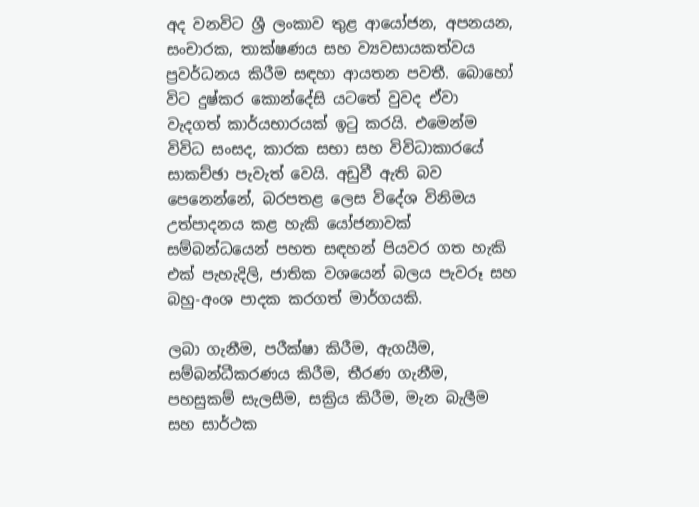අද වනවිට ශ්‍රී ලංකාව තුළ ආයෝජන, අපනයන, සංචාරක, තාක්ෂණය සහ ව්‍යවසායකත්වය ප්‍රවර්ධනය කිරීම සඳහා ආයතන පවතී. බොහෝ විට දුෂ්කර කොන්දේසි යටතේ වුවද ඒවා වැදගත් කාර්යභාරයක් ඉටු කරයි. එමෙන්ම විවිධ සංසද, කාරක සභා සහ විවිධාකාරයේ සාකච්ඡා පැවැත් වෙයි. අඩුවී ඇති බව පෙනෙන්නේ, බරපතළ ලෙස විදේශ විනිමය උත්පාදනය කළ හැකි යෝජනාවක් සම්බන්ධයෙන් පහත සඳහන් පියවර ගත හැකි එක් පැහැදිලි, ජාතික වශයෙන් බලය පැවරූ සහ බහු-අංශ පාදක කරගත් මාර්ගයකි.

ලබා ගැනීම, පරීක්ෂා කිරීම, ඇගයීම, සම්බන්ධීකරණය කිරීම, තීරණ ගැනීම, පහසුකම් සැලසීම, සක්‍රිය කිරීම, මැන බැලීම සහ සාර්ථක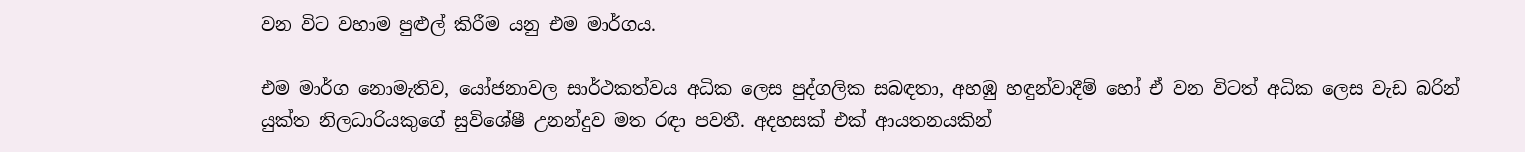වන විට වහාම පුළුල් කිරීම යනු එම මාර්ගය.

එම මාර්ග නොමැතිව, යෝජනාවල සාර්ථකත්වය අධික ලෙස පුද්ගලික සබඳතා, අහඹු හඳුන්වාදීම් හෝ ඒ වන විටත් අධික ලෙස වැඩ බරින් යුක්ත නිලධාරියකුගේ සුවිශේෂී උනන්දුව මත රඳා පවතී. අදහසක් එක් ආයතනයකින්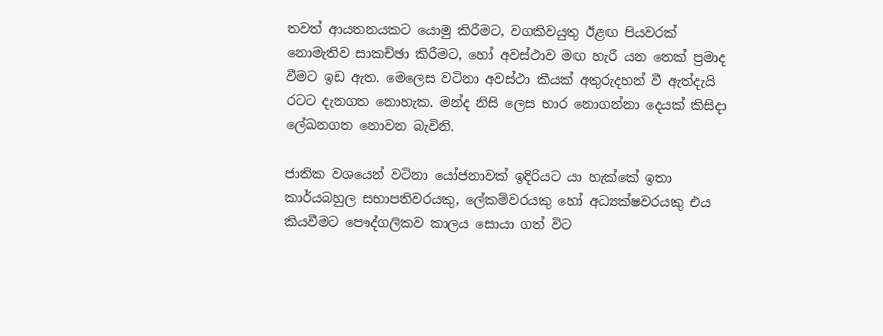තවත් ආයතනයකට යොමු කිරීමට, වගකිවයුතු ඊළඟ පියවරක් නොමැතිව සාකච්ඡා කිරීමට, හෝ අවස්ථාව මඟ හැරී යන තෙක් ප්‍රමාද වීමට ඉඩ ඇත. මෙලෙස වටිනා අවස්ථා කීයක් අතුරුදහන් වී ඇත්දැයි රටට දැනගත නොහැක. මන්ද නිසි ලෙස භාර නොගන්නා දෙයක් කිසිදා ලේඛනගත නොවන බැවිනි.

ජාතික වශයෙන් වටිනා යෝජනාවක් ඉදිරියට යා හැක්කේ ඉතා කාර්යබහුල සභාපතිවරයකු, ලේකම්වරයකු හෝ අධ්‍යක්ෂවරයකු එය කියවීමට පෞද්ගලිකව කාලය සොයා ගත් විට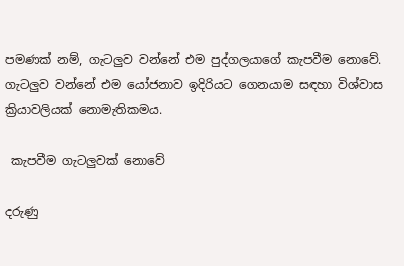පමණක් නම්, ගැටලු‍ව වන්නේ එම පුද්ගලයාගේ කැපවීම නොවේ. ගැටලු‍ව වන්නේ එම යෝජනාව ඉදිරියට ගෙනයාම සඳහා විශ්වාස ක්‍රියාවලියක් නොමැතිකමය.

 කැපවීම ගැටලු‍වක් නොවේ

දරුණු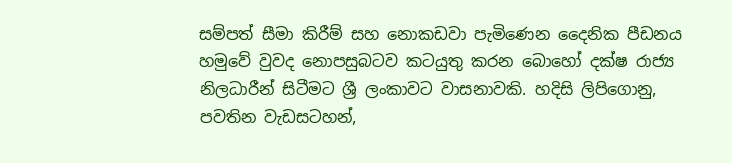සම්පත් සීමා කිරීම් සහ නොකඩවා පැමිණෙන දෛනික පීඩනය හමුවේ වුවද නොපසුබටව කටයුතු කරන බොහෝ දක්ෂ රාජ්‍ය නිලධාරීන් සිටීමට ශ්‍රී ලංකාවට වාසනාවකි. හදිසි ලිපිගොනු, පවතින වැඩසටහන්,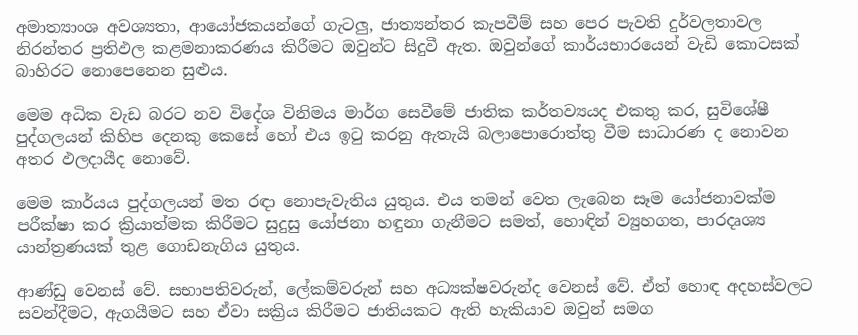අමාත්‍යාංශ අවශ්‍යතා, ආයෝජකයන්ගේ ගැටලු‍, ජාත්‍යන්තර කැපවීම් සහ පෙර පැවති දුර්වලතාවල නිරන්තර ප්‍රතිඵල කළමනාකරණය කිරීමට ඔවුන්ට සිදුවී ඇත. ඔවුන්ගේ කාර්යභාරයෙන් වැඩි කොටසක් බාහිරට නොපෙනෙන සුළුය.

මෙම අධික වැඩ බරට නව විදේශ විනිමය මාර්ග සෙවීමේ ජාතික කර්තව්‍යයද එකතු කර, සුවිශේෂී පුද්ගලයන් කිහිප දෙනකු කෙසේ හෝ එය ඉටු කරනු ඇතැයි බලාපොරොත්තු වීම සාධාරණ ද නොවන අතර ඵලදායීද නොවේ.

මෙම කාර්යය පුද්ගලයන් මත රඳා නොපැවැතිය යුතුය. එය තමන් වෙත ලැබෙන සෑම යෝජනාවක්ම පරීක්ෂා කර ක්‍රියාත්මක කිරීමට සුදුසු යෝජනා හඳුනා ගැනීමට සමත්, හොඳින් ව්‍යුහගත, පාරදෘශ්‍ය යාන්ත්‍රණයක් තුළ ගොඩනැගිය යුතුය.

ආණ්ඩු වෙනස් වේ. සභාපතිවරුන්, ලේකම්වරුන් සහ අධ්‍යක්ෂවරුන්ද වෙනස් වේ. ඒත් හොඳ අදහස්වලට සවන්දීමට, ඇගයීමට සහ ඒවා සක්‍රිය කිරීමට ජාතියකට ඇති හැකියාව ඔවුන් සමග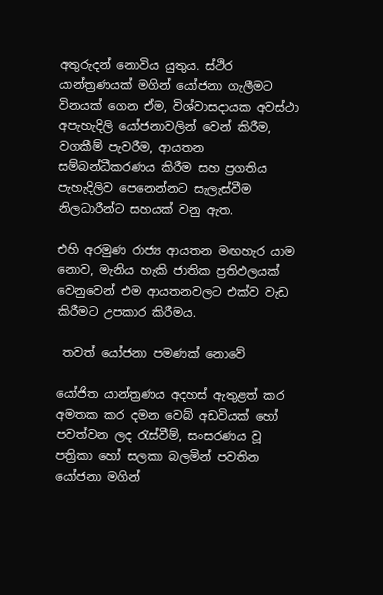අතුරුදන් නොවිය යුතුය. ස්ථිර යාන්ත්‍රණයක් මගින් යෝජනා ගැලීමට විනයක් ගෙන ඒම, විශ්වාසදායක අවස්ථා අපැහැදිලි යෝජනාවලින් වෙන් කිරීම, වගකීම් පැවරීම, ආයතන සම්බන්ධීකරණය කිරීම සහ ප්‍රගතිය පැහැදිලිව පෙනෙන්නට සැලැස්වීම නිලධාරීන්ට සහයක් වනු ඇත.

එහි අරමුණ රාජ්‍ය ආයතන මඟහැර යාම නොව, මැනිය හැකි ජාතික ප්‍රතිඵලයක් වෙනුවෙන් එම ආයතනවලට එක්ව වැඩ කිරීමට උපකාර කිරීමය.

 තවත් යෝජනා පමණක් නොවේ

යෝජිත යාන්ත්‍රණය අදහස් ඇතුළත් කර අමතක කර දමන වෙබ් අඩවියක් හෝ පවත්වන ලද රැස්වීම්, සංසරණය වූ පත්‍රිකා හෝ සලකා බලමින් පවතින යෝජනා මගින්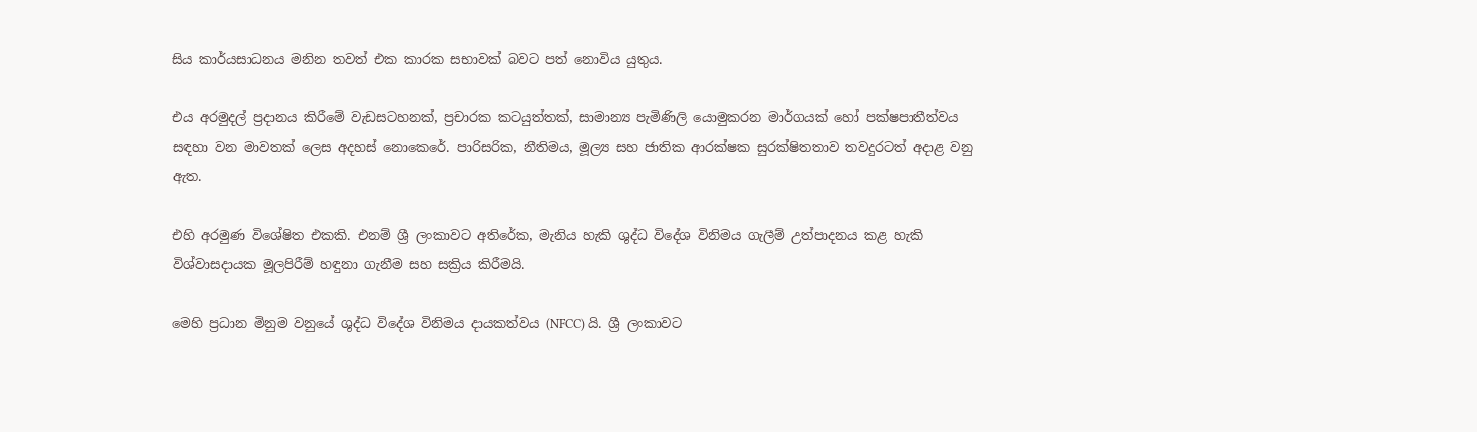සිය කාර්යසාධනය මනින තවත් එක කාරක සභාවක් බවට පත් නොවිය යුතුය.

එය අරමුදල් ප්‍රදානය කිරීමේ වැඩසටහනක්, ප්‍රචාරක කටයුත්තක්, සාමාන්‍ය පැමිණිලි යොමුකරන මාර්ගයක් හෝ පක්ෂපාතීත්වය සඳහා වන මාවතක් ලෙස අදහස් නොකෙරේ. පාරිසරික, නීතිමය, මූල්‍ය සහ ජාතික ආරක්ෂක සුරක්ෂිතතාව තවදුරටත් අදාළ වනු ඇත.

එහි අරමුණ විශේෂිත එකකි. එනම් ශ්‍රී ලංකාවට අතිරේක, මැනිය හැකි ශුද්ධ විදේශ විනිමය ගැලීම් උත්පාදනය කළ හැකි විශ්වාසදායක මූලපිරීම් හඳුනා ගැනීම සහ සක්‍රිය කිරීමයි.

මෙහි ප්‍රධාන මිනුම වනුයේ ශුද්ධ විදේශ විනිමය දායකත්වය (NFCC) යි. ශ්‍රී ලංකාවට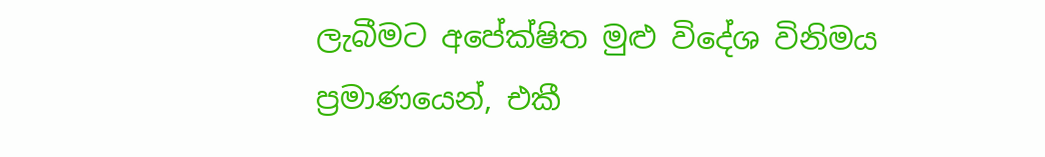ලැබීමට අපේක්ෂිත මුළු විදේශ විනිමය ප්‍රමාණයෙන්, එකී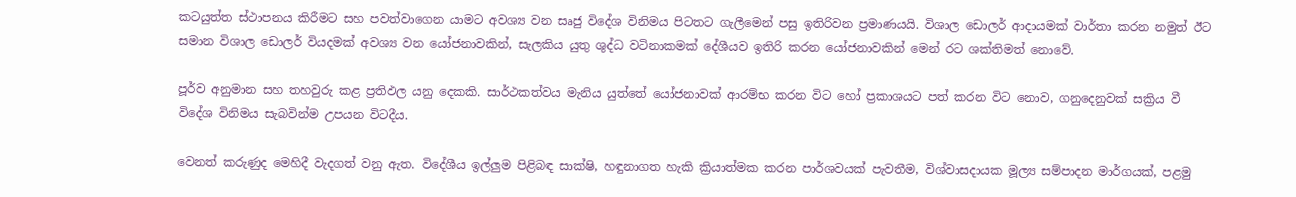කටයුත්ත ස්ථාපනය කිරීමට සහ පවත්වාගෙන යාමට අවශ්‍ය වන සෘජු විදේශ විනිමය පිටතට ගැලීමෙන් පසු ඉතිරිවන ප්‍රමාණයයි. විශාල ඩොලර් ආදායමක් වාර්තා කරන නමුත් ඊට සමාන විශාල ඩොලර් වියදමක් අවශ්‍ය වන යෝජනාවකින්, සැලකිය යුතු ශුද්ධ වටිනාකමක් දේශීයව ඉතිරි කරන යෝජනාවකින් මෙන් රට ශක්තිමත් නොවේ.

පූර්ව අනුමාන සහ තහවුරු කළ ප්‍රතිඵල යනු දෙකකි. සාර්ථකත්වය මැනිය යුත්තේ යෝජනාවක් ආරම්භ කරන විට හෝ ප්‍රකාශයට පත් කරන විට නොව, ගනුදෙනුවක් සක්‍රිය වී විදේශ විනිමය සැබවින්ම උපයන විටදීය.

වෙනත් කරුණුද මෙහිදී වැදගත් වනු ඇත. විදේශීය ඉල්ලු‍ම පිළිබඳ සාක්ෂි, හඳුනාගත හැකි ක්‍රියාත්මක කරන පාර්ශවයක් පැවතීම, විශ්වාසදායක මූල්‍ය සම්පාදන මාර්ගයක්, පළමු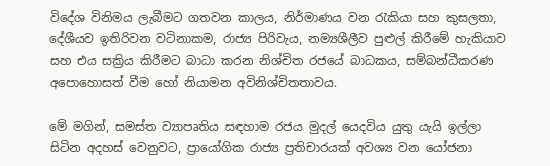විදේශ විනිමය ලැබීමට ගතවන කාලය, නිර්මාණය වන රැකියා සහ කුසලතා, දේශීයව ඉතිරිවන වටිනාකම, රාජ්‍ය පිරිවැය, නම්‍යශීලීව පුළුල් කිරීමේ හැකියාව සහ එය සක්‍රිය කිරීමට බාධා කරන නිශ්චිත රජයේ බාධකය, සම්බන්ධීකරණ අපොහොසත් වීම හෝ නියාමන අවිනිශ්චිතතාවය.

මේ මගින්, සමස්ත ව්‍යාපෘතිය සඳහාම රජය මුදල් යෙදවිය යුතු යැයි ඉල්ලා සිටින අදහස් වෙනුවට, ප්‍රායෝගික රාජ්‍ය ප්‍රතිචාරයක් අවශ්‍ය වන යෝජනා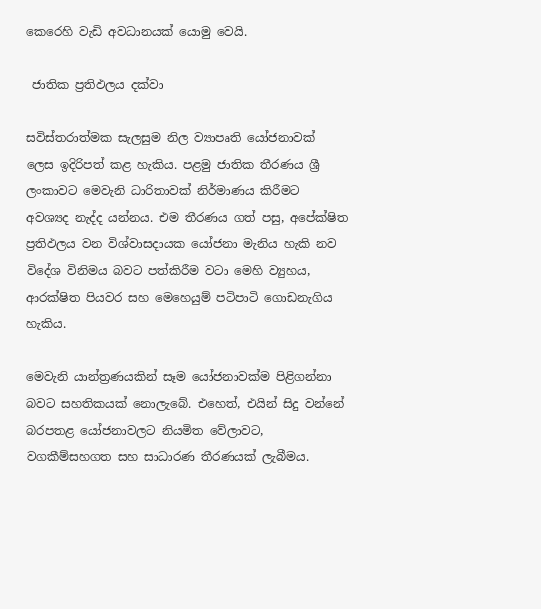කෙරෙහි වැඩි අවධානයක් යොමු වෙයි.

 ජාතික ප්‍රතිඵලය දක්වා

සවිස්තරාත්මක සැලසුම නිල ව්‍යාපෘති යෝජනාවක් ලෙස ඉදිරිපත් කළ හැකිය. පළමු ජාතික තීරණය ශ්‍රී ලංකාවට මෙවැනි ධාරිතාවක් නිර්මාණය කිරීමට අවශ්‍යද නැද්ද යන්නය. එම තීරණය ගත් පසු, අපේක්ෂිත ප්‍රතිඵලය වන විශ්වාසදායක යෝජනා මැනිය හැකි නව විදේශ විනිමය බවට පත්කිරීම වටා මෙහි ව්‍යුහය, ආරක්ෂිත පියවර සහ මෙහෙයුම් පටිපාටි ගොඩනැගිය හැකිය.

මෙවැනි යාන්ත්‍රණයකින් සෑම යෝජනාවක්ම පිළිගන්නා බවට සහතිකයක් නොලැබේ. එහෙත්, එයින් සිදු වන්නේ බරපතළ යෝජනාවලට නියමිත වේලාවට, වගකීම්සහගත සහ සාධාරණ තීරණයක් ලැබීමය.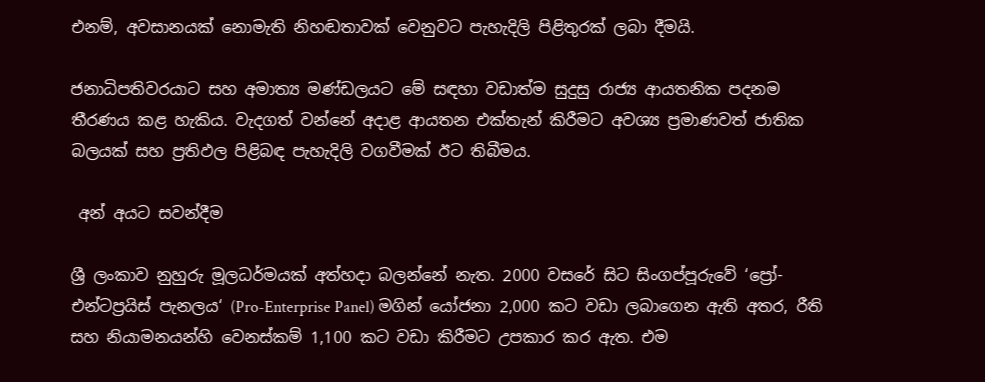එනම්, අවසානයක් නොමැති නිහඬතාවක් වෙනුවට පැහැදිලි පිළිතුරක් ලබා දීමයි.

ජනාධිපතිවරයාට සහ අමාත්‍ය මණ්ඩලයට මේ සඳහා වඩාත්ම සුදුසු රාජ්‍ය ආයතනික පදනම තීරණය කළ හැකිය. වැදගත් වන්නේ අදාළ ආයතන එක්තැන් කිරීමට අවශ්‍ය ප්‍රමාණවත් ජාතික බලයක් සහ ප්‍රතිඵල පිළිබඳ පැහැදිලි වගවීමක් ඊට තිබීමය.

 අන් අයට සවන්දීම

ශ්‍රී ලංකාව නුහුරු මූලධර්මයක් අත්හදා බලන්නේ නැත. 2000 වසරේ සිට සිංගප්පූරුවේ ‘ප්‍රෝ-එන්ටප්‍රයිස් පැනලය‘ (Pro-Enterprise Panel) මගින් යෝජනා 2,000 කට වඩා ලබාගෙන ඇති අතර, රීති සහ නියාමනයන්හි වෙනස්කම් 1,100 කට වඩා කිරීමට උපකාර කර ඇත. එම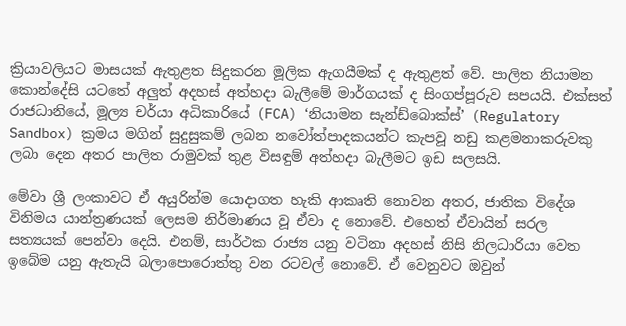ක්‍රියාවලියට මාසයක් ඇතුළත සිදුකරන මූලික ඇගයීමක් ද ඇතුළත් වේ. පාලිත නියාමන කොන්දේසි යටතේ අලු‍ත් අදහස් අත්හදා බැලීමේ මාර්ගයක් ද සිංගප්පූරුව සපයයි. එක්සත් රාජධානියේ, මූල්‍ය චර්යා අධිකාරියේ (FCA) ‘නියාමන සැන්ඩ්බොක්ස්’ (Regulatory Sandbox) ක්‍රමය මගින් සුදුසුකම් ලබන නවෝත්පාදකයන්ට කැපවූ නඩු කළමනාකරුවකු ලබා දෙන අතර පාලිත රාමුවක් තුළ විසඳුම් අත්හදා බැලීමට ඉඩ සලසයි.

මේවා ශ්‍රී ලංකාවට ඒ අයුරින්ම යොදාගත හැකි ආකෘති නොවන අතර, ජාතික විදේශ විනිමය යාන්ත්‍රණයක් ලෙසම නිර්මාණය වූ ඒවා ද නොවේ. එහෙත් ඒවායින් සරල සත්‍යයක් පෙන්වා දෙයි. එනම්, සාර්ථක රාජ්‍ය යනු වටිනා අදහස් නිසි නිලධාරියා වෙත ඉබේම යනු ඇතැයි බලාපොරොත්තු වන රටවල් නොවේ. ඒ වෙනුවට ඔවුන්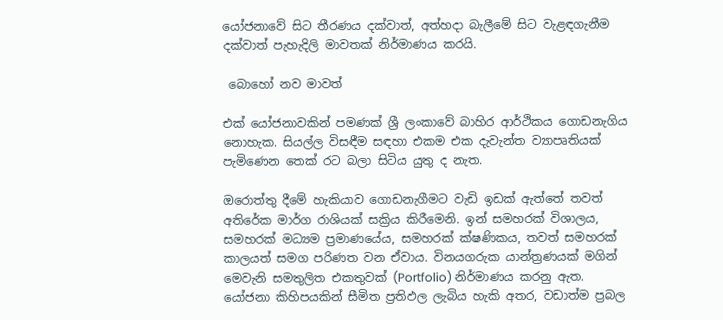යෝජනාවේ සිට තීරණය දක්වාත්, අත්හදා බැලීමේ සිට වැළඳගැනීම දක්වාත් පැහැදිලි මාවතක් නිර්මාණය කරයි.

 බොහෝ නව මාවත්

එක් යෝජනාවකින් පමණක් ශ්‍රී ලංකාවේ බාහිර ආර්ථිකය ගොඩනැගිය නොහැක. සියල්ල විසඳීම සඳහා එකම එක දැවැන්ත ව්‍යාපෘතියක් පැමිණෙන තෙක් රට බලා සිටිය යුතු ද නැත.

ඔරොත්තු දීමේ හැකියාව ගොඩනැගීමට වැඩි ඉඩක් ඇත්තේ තවත් අතිරේක මාර්ග රාශියක් සක්‍රිය කිරීමෙනි. ඉන් සමහරක් විශාලය, සමහරක් මධ්‍යම ප්‍රමාණයේය, සමහරක් ක්ෂණිකය, තවත් සමහරක් කාලයත් සමග පරිණත වන ඒවාය. විනයගරුක යාන්ත්‍රණයක් මගින් මෙවැනි සමතුලිත එකතුවක් (Portfolio) නිර්මාණය කරනු ඇත. යෝජනා කිහිපයකින් සීමිත ප්‍රතිඵල ලැබිය හැකි අතර, වඩාත්ම ප්‍රබල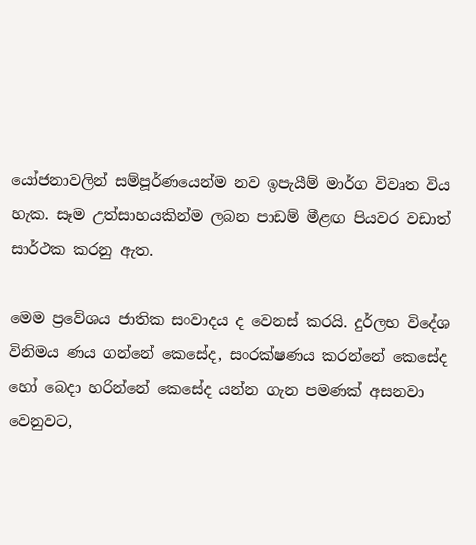යෝජනාවලින් සම්පූර්ණයෙන්ම නව ඉපැයීම් මාර්ග විවෘත විය හැක. සෑම උත්සාහයකින්ම ලබන පාඩම් මීළඟ පියවර වඩාත් සාර්ථක කරනු ඇත.

මෙම ප්‍රවේශය ජාතික සංවාදය ද වෙනස් කරයි. දුර්ලභ විදේශ විනිමය ණය ගන්නේ කෙසේද, සංරක්ෂණය කරන්නේ කෙසේද හෝ බෙදා හරින්නේ කෙසේද යන්න ගැන පමණක් අසනවා වෙනුවට,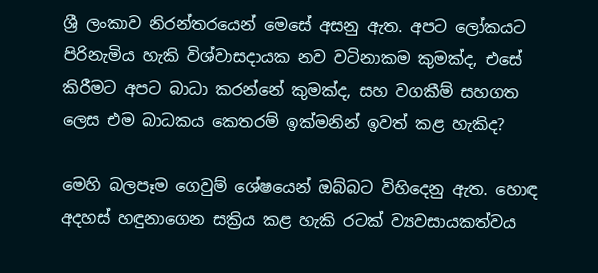ශ්‍රී ලංකාව නිරන්තරයෙන් මෙසේ අසනු ඇත. අපට ලෝකයට පිරිනැමිය හැකි විශ්වාසදායක නව වටිනාකම කුමක්ද, එසේ කිරීමට අපට බාධා කරන්නේ කුමක්ද, සහ වගකීම් සහගත ලෙස එම බාධකය කෙතරම් ඉක්මනින් ඉවත් කළ හැකිද?

මෙහි බලපෑම ගෙවුම් ශේෂයෙන් ඔබ්බට විහිදෙනු ඇත. හොඳ අදහස් හඳුනාගෙන සක්‍රිය කළ හැකි රටක් ව්‍යවසායකත්වය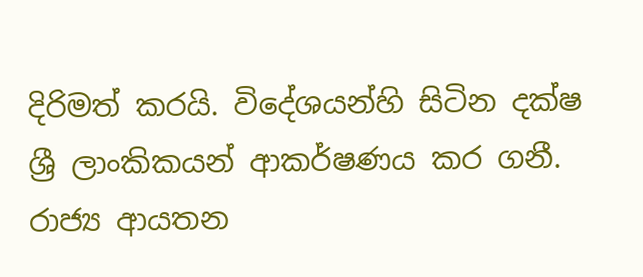දිරිමත් කරයි. විදේශයන්හි සිටින දක්ෂ ශ්‍රී ලාංකිකයන් ආකර්ෂණය කර ගනී. රාජ්‍ය ආයතන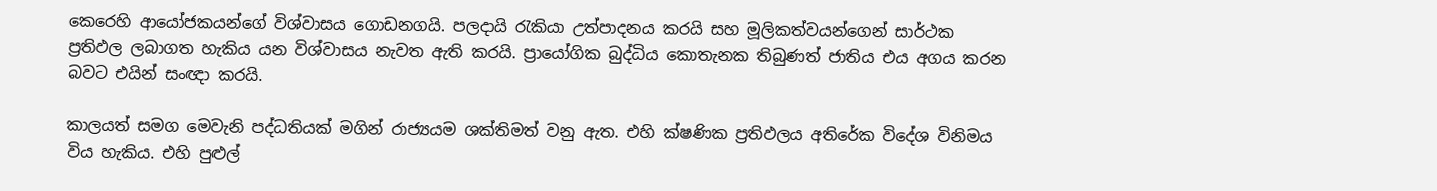කෙරෙහි ආයෝජකයන්ගේ විශ්වාසය ගොඩනගයි. පලදායි රැකියා උත්පාදනය කරයි සහ මූලිකත්වයන්ගෙන් සාර්ථක ප්‍රතිඵල ලබාගත හැකිය යන විශ්වාසය නැවත ඇති කරයි. ප්‍රායෝගික බුද්ධිය කොතැනක තිබුණත් ජාතිය එය අගය කරන බවට එයින් සංඥා කරයි.

කාලයත් සමග මෙවැනි පද්ධතියක් මගින් රාජ්‍යයම ශක්තිමත් වනු ඇත. එහි ක්ෂණික ප්‍රතිඵලය අතිරේක විදේශ විනිමය විය හැකිය. එහි පුළුල්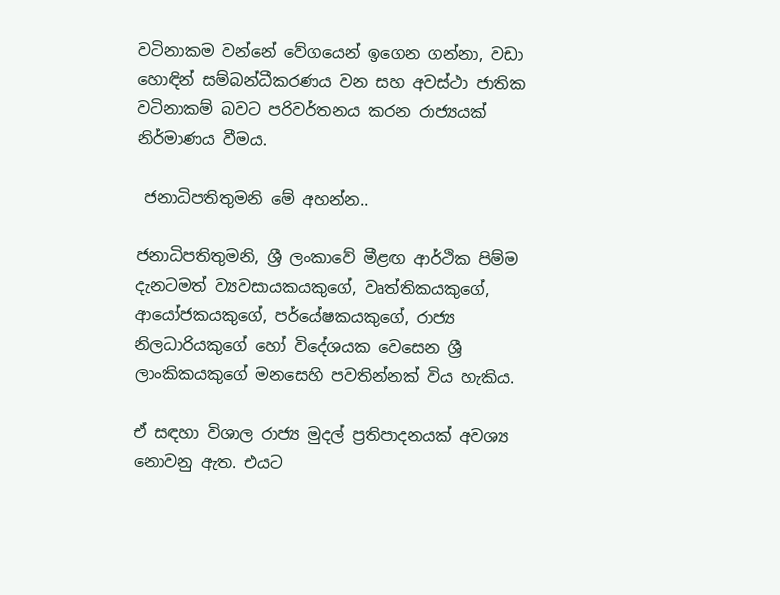වටිනාකම වන්නේ වේගයෙන් ඉගෙන ගන්නා, වඩා හොඳින් සම්බන්ධීකරණය වන සහ අවස්ථා ජාතික වටිනාකම් බවට පරිවර්තනය කරන රාජ්‍යයක් නිර්මාණය වීමය.

 ජනාධිපතිතුමනි මේ අහන්න..

ජනාධිපතිතුමනි, ශ්‍රී ලංකාවේ මීළඟ ආර්ථික පිම්ම දැනටමත් ව්‍යවසායකයකුගේ, වෘත්තිකයකුගේ, ආයෝජකයකුගේ, පර්‌යේෂකයකුගේ, රාජ්‍ය නිලධාරියකුගේ හෝ විදේශයක වෙසෙන ශ්‍රී ලාංකිකයකුගේ මනසෙහි පවතින්නක් විය හැකිය.

ඒ සඳහා විශාල රාජ්‍ය මුදල් ප්‍රතිපාදනයක් අවශ්‍ය නොවනු ඇත. එයට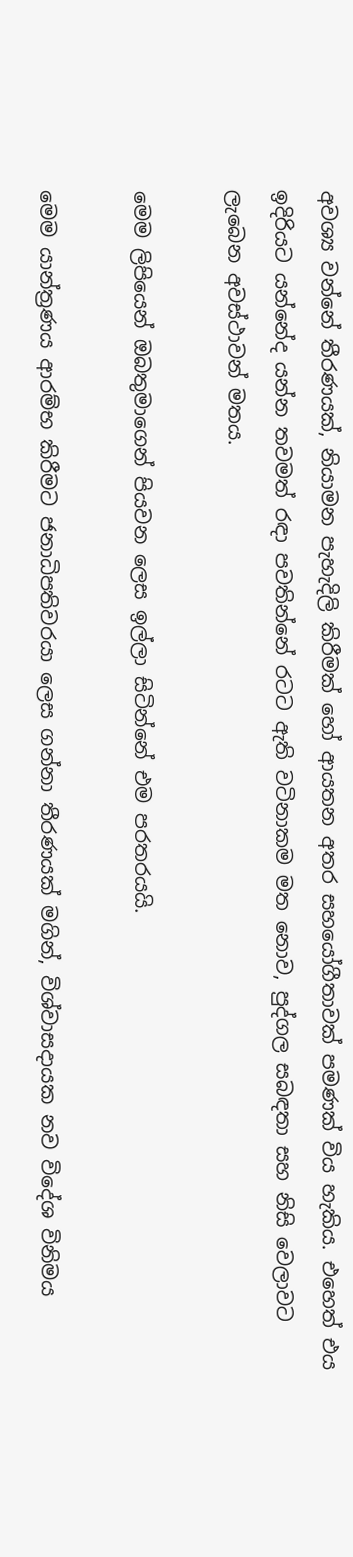අවශ්‍ය වන්නේ තීරණයක්, නියාමන පැහැදිලි කිරීමක් හෝ ආයතන අතර සහයෝගීතාවක් පමණක් විය හැකිය. එහෙත් එය ඉදිරියට යන්නේද යන්න තවමත් රඳා පවතින්නේ රටට ඇති වටිනාකම මත නොව, පුද්ගල සබඳතා සහ නිසි වෙලාවට ලැබෙන අවස්ථාවන් මතය.

මෙම ලිපියෙන් ඔබතුමාගෙන් පියවන ලෙස ඉල්ලා සිටින්නේ එම පරතරයයි.

මෙම යාන්ත්‍රණය ආරම්භ කිරීමට ජනාධිපතිවරයා ලෙස ගන්නා තීරණයක් මගින්, විශ්වාසදායක නව විදේශ විනිමය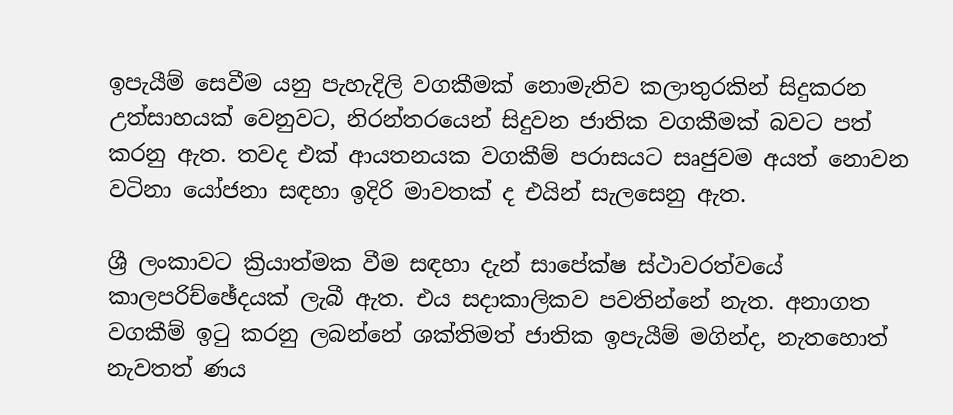ඉපැයීම් සෙවීම යනු පැහැදිලි වගකීමක් නොමැතිව කලාතුරකින් සිදුකරන උත්සාහයක් වෙනුවට, නිරන්තරයෙන් සිදුවන ජාතික වගකීමක් බවට පත් කරනු ඇත. තවද එක් ආයතනයක වගකීම් පරාසයට සෘජුවම අයත් නොවන වටිනා යෝජනා සඳහා ඉදිරි මාවතක් ද එයින් සැලසෙනු ඇත.

ශ්‍රී ලංකාවට ක්‍රියාත්මක වීම සඳහා දැන් සාපේක්ෂ ස්ථාවරත්වයේ කාලපරිච්ඡේදයක් ලැබී ඇත. එය සදාකාලිකව පවතින්නේ නැත. අනාගත වගකීම් ඉටු කරනු ලබන්නේ ශක්තිමත් ජාතික ඉපැයීම් මගින්ද, නැතහොත් නැවතත් ණය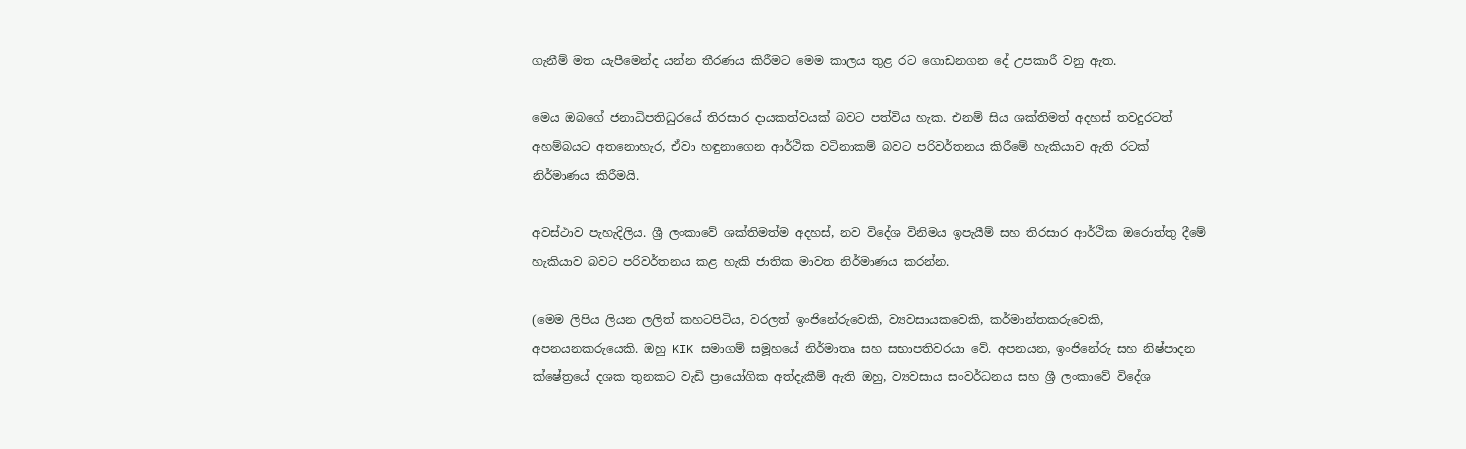ගැනීම් මත යැපීමෙන්ද යන්න තීරණය කිරීමට මෙම කාලය තුළ රට ගොඩනගන දේ උපකාරී වනු ඇත.

මෙය ඔබගේ ජනාධිපතිධුරයේ තිරසාර දායකත්වයක් බවට පත්විය හැක. එනම් සිය ශක්තිමත් අදහස් තවදුරටත් අහම්බයට අතනොහැර, ඒවා හඳුනාගෙන ආර්ථික වටිනාකම් බවට පරිවර්තනය කිරීමේ හැකියාව ඇති රටක් නිර්මාණය කිරීමයි.

අවස්ථාව පැහැදිලිය. ශ්‍රී ලංකාවේ ශක්තිමත්ම අදහස්, නව විදේශ විනිමය ඉපැයීම් සහ තිරසාර ආර්ථික ඔරොත්තු දීමේ හැකියාව බවට පරිවර්තනය කළ හැකි ජාතික මාවත නිර්මාණය කරන්න.

(මෙම ලිපිය ලියන ලලිත් කහටපිටිය, වරලත් ඉංජිනේරුවෙකි, ව්‍යවසායකවෙකි, කර්මාන්තකරුවෙකි, අපනයනකරුයෙකි. ඔහු KIK සමාගම් සමූහයේ නිර්මාතෘ සහ සභාපතිවරයා වේ. අපනයන, ඉංජිනේරු සහ නිෂ්පාදන ක්ෂේත්‍රයේ දශක තුනකට වැඩි ප්‍රායෝගික අත්දැකීම් ඇති ඔහු, ව්‍යවසාය සංවර්ධනය සහ ශ්‍රී ලංකාවේ විදේශ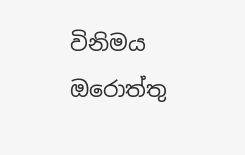විනිමය ඔරොත්තු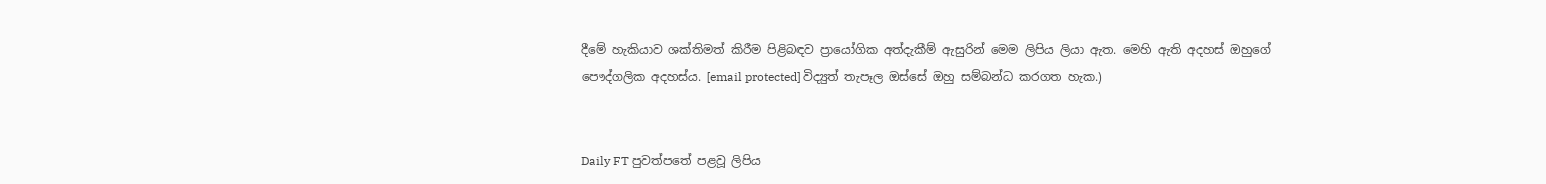දීමේ හැකියාව ශක්තිමත් කිරීම පිළිබඳව ප්‍රායෝගික අත්දැකීම් ඇසුරින් මෙම ලිපිය ලියා ඇත. මෙහි ඇති අදහස් ඔහුගේ පෞද්ගලික අදහස්ය. [email protected] විද්‍යුත් තැපෑල ඔස්සේ ඔහු සම්බන්ධ කරගත හැක.)


Daily FT පුවත්පතේ පළවූ ලිපිය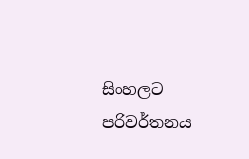සිංහලට පරිවර්තනය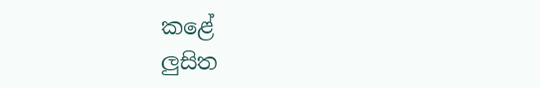කළේ
ලුසිත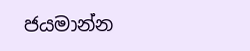ජයමාන්න